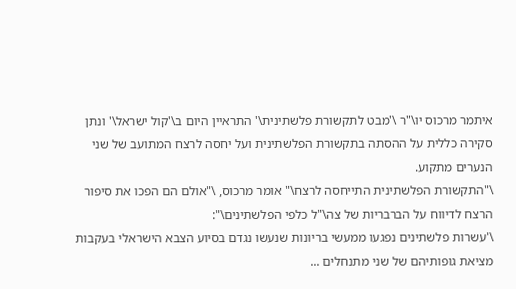איתמר מרכוס יו\"ר \'מבט לתקשורת פלשתינית\' התראיין היום ב\'קול ישראל\' ונתן סקירה כללית על ההסתה בתקשורת הפלשתינית ועל יחסה לרצח המתועב של שני הנערים מתקוע.
\"התקשורת הפלשתינית התייחסה לרצח\" אומר מרכוס, \"אולם הם הפכו את סיפור הרצח לדיווח על הברבריות של צה\"ל כלפי הפלשתינים\":
\'עשרות פלשתינים נפגעו ממעשי בריונות שנעשו נגדם בסיוע הצבא הישראלי בעקבות מציאת גופותיהם של שני מתנחלים ...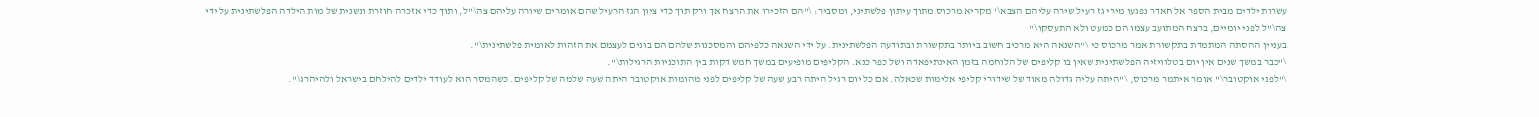עשרות ילדים מבית הספר אל חאדר נפגעו מירי גז רעיל שירה עליהם הצבא\' מקריא מרכוס מתוך עיתון פלשתיני, ומסביר: \"הם הזכירו את הרצח אך ורק תוך כדי ציון הגז הרעיל שהם אומרים שיורה עליהם צה\"ל, ותוך כדי אזכרה חוזרת ונשנית של מות הילדה הפלשתינית על ידי צה\"ל לפני יומיים, ברצח המתועב עצמו הם כמעט ולא התעסקו\"
בעניין ההסתה המתמדת בתקשורת אמר מרכוס כי \"השנאה היא מרכיב חשוב ביותר בתקשורת ובתודעה הפלשתינית. על ידי השנאה כלפיהם והמסכנות שלהם הם בונים לעצמם את הזהות לאומית פלשתינית\".
\"כבר במשך שנים אין יום בטלוויזיה הפלשתינית שאין בו קליפים של הלוחמה בזמן האינתיפאדה ושל כפר כנא. הקליפים מופיעים במשך חמש דקות בין התוכניות הרגילות\".
\"לפני אוקטובר\" אומר איתמר מרכוס, \"היתה עליה גדולה מאוד של שידורי קליפי אלימות שכאלה. אם כל יום רגיל היתה רבע שעה של קליפים לפני מהומות אוקטובר היתה שעה שלמה של קליפים. כשהמסר הוא לעודד ילדים להילחם בישראל ולהיהרג\".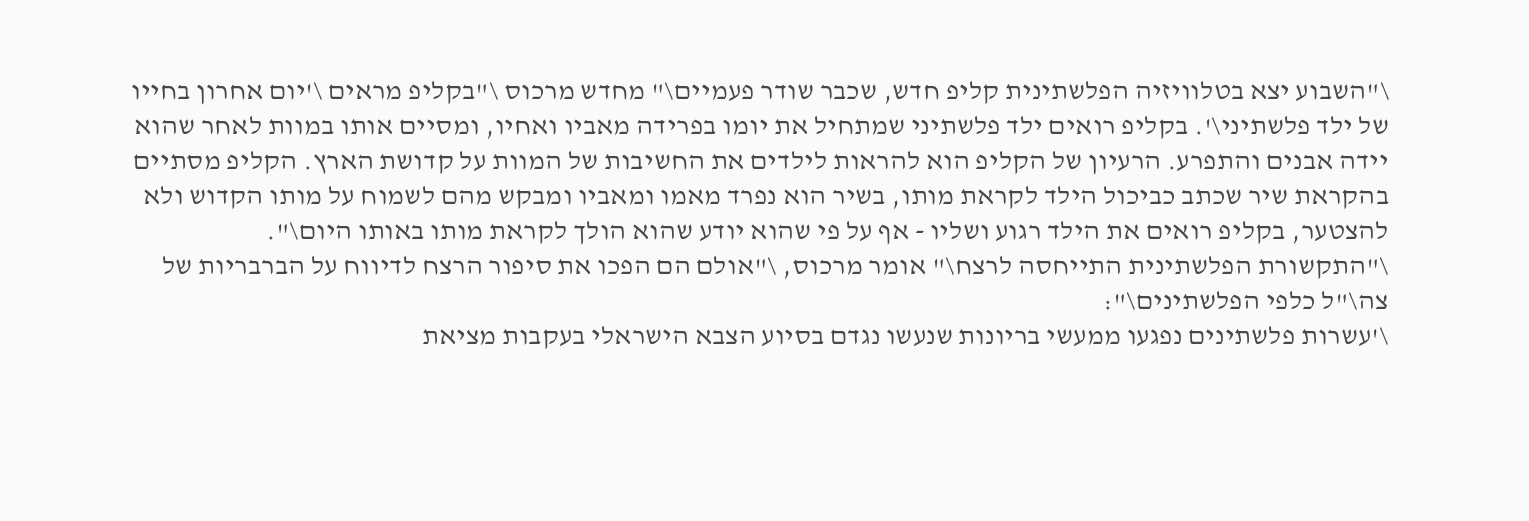\"השבוע יצא בטלוויזיה הפלשתינית קליפ חדש, שכבר שודר פעמיים\" מחדש מרכוס \"בקליפ מראים \'יום אחרון בחייו של ילד פלשתיני\'. בקליפ רואים ילד פלשתיני שמתחיל את יומו בפרידה מאביו ואחיו, ומסיים אותו במוות לאחר שהוא יידה אבנים והתפרע. הרעיון של הקליפ הוא להראות לילדים את החשיבות של המוות על קדושת הארץ. הקליפ מסתיים בהקראת שיר שכתב כביכול הילד לקראת מותו, בשיר הוא נפרד מאמו ומאביו ומבקש מהם לשמוח על מותו הקדוש ולא להצטער, בקליפ רואים את הילד רגוע ושליו - אף על פי שהוא יודע שהוא הולך לקראת מותו באותו היום\".
\"התקשורת הפלשתינית התייחסה לרצח\" אומר מרכוס, \"אולם הם הפכו את סיפור הרצח לדיווח על הברבריות של צה\"ל כלפי הפלשתינים\":
\'עשרות פלשתינים נפגעו ממעשי בריונות שנעשו נגדם בסיוע הצבא הישראלי בעקבות מציאת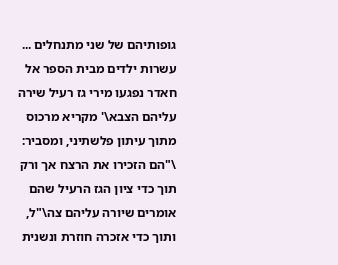גופותיהם של שני מתנחלים ... עשרות ילדים מבית הספר אל חאדר נפגעו מירי גז רעיל שירה עליהם הצבא\' מקריא מרכוס מתוך עיתון פלשתיני, ומסביר: \"הם הזכירו את הרצח אך ורק תוך כדי ציון הגז הרעיל שהם אומרים שיורה עליהם צה\"ל, ותוך כדי אזכרה חוזרת ונשנית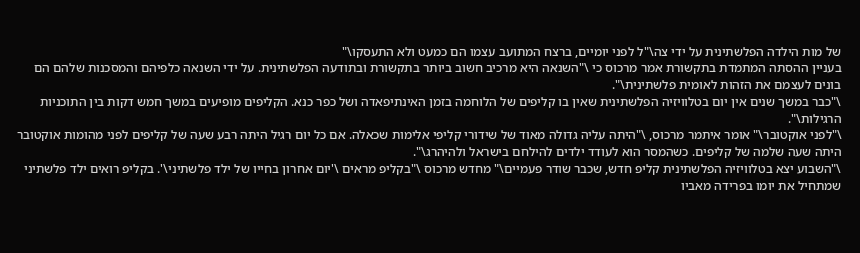של מות הילדה הפלשתינית על ידי צה\"ל לפני יומיים, ברצח המתועב עצמו הם כמעט ולא התעסקו\"
בעניין ההסתה המתמדת בתקשורת אמר מרכוס כי \"השנאה היא מרכיב חשוב ביותר בתקשורת ובתודעה הפלשתינית. על ידי השנאה כלפיהם והמסכנות שלהם הם בונים לעצמם את הזהות לאומית פלשתינית\".
\"כבר במשך שנים אין יום בטלוויזיה הפלשתינית שאין בו קליפים של הלוחמה בזמן האינתיפאדה ושל כפר כנא. הקליפים מופיעים במשך חמש דקות בין התוכניות הרגילות\".
\"לפני אוקטובר\" אומר איתמר מרכוס, \"היתה עליה גדולה מאוד של שידורי קליפי אלימות שכאלה. אם כל יום רגיל היתה רבע שעה של קליפים לפני מהומות אוקטובר היתה שעה שלמה של קליפים. כשהמסר הוא לעודד ילדים להילחם בישראל ולהיהרג\".
\"השבוע יצא בטלוויזיה הפלשתינית קליפ חדש, שכבר שודר פעמיים\" מחדש מרכוס \"בקליפ מראים \'יום אחרון בחייו של ילד פלשתיני\'. בקליפ רואים ילד פלשתיני שמתחיל את יומו בפרידה מאביו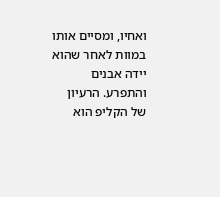ואחיו, ומסיים אותו במוות לאחר שהוא יידה אבנים והתפרע. הרעיון של הקליפ הוא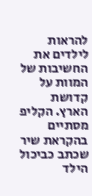להראות לילדים את החשיבות של המוות על קדושת הארץ. הקליפ מסתיים בהקראת שיר שכתב כביכול הילד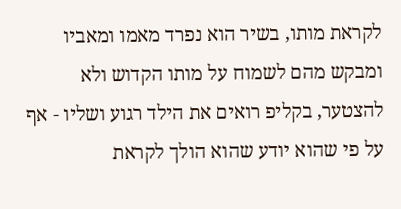לקראת מותו, בשיר הוא נפרד מאמו ומאביו ומבקש מהם לשמוח על מותו הקדוש ולא להצטער, בקליפ רואים את הילד רגוע ושליו - אף על פי שהוא יודע שהוא הולך לקראת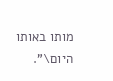מותו באותו היום\".